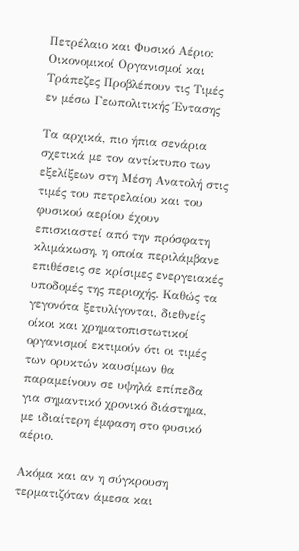Πετρέλαιο και Φυσικό Αέριο: Οικονομικοί Οργανισμοί και Τράπεζες Προβλέπουν τις Τιμές εν μέσω Γεωπολιτικής Έντασης

Τα αρχικά, πιο ήπια σενάρια σχετικά με τον αντίκτυπο των εξελίξεων στη Μέση Ανατολή στις τιμές του πετρελαίου και του φυσικού αερίου έχουν επισκιαστεί από την πρόσφατη κλιμάκωση, η οποία περιλάμβανε επιθέσεις σε κρίσιμες ενεργειακές υποδομές της περιοχής. Καθώς τα γεγονότα ξετυλίγονται, διεθνείς οίκοι και χρηματοπιστωτικοί οργανισμοί εκτιμούν ότι οι τιμές των ορυκτών καυσίμων θα παραμείνουν σε υψηλά επίπεδα για σημαντικό χρονικό διάστημα, με ιδιαίτερη έμφαση στο φυσικό αέριο.

Ακόμα και αν η σύγκρουση τερματιζόταν άμεσα και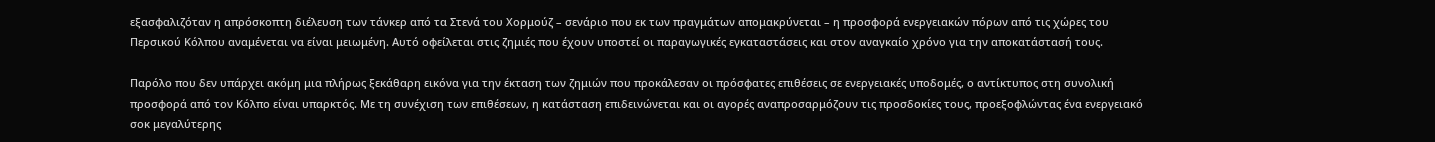εξασφαλιζόταν η απρόσκοπτη διέλευση των τάνκερ από τα Στενά του Χορμούζ – σενάριο που εκ των πραγμάτων απομακρύνεται – η προσφορά ενεργειακών πόρων από τις χώρες του Περσικού Κόλπου αναμένεται να είναι μειωμένη. Αυτό οφείλεται στις ζημιές που έχουν υποστεί οι παραγωγικές εγκαταστάσεις και στον αναγκαίο χρόνο για την αποκατάστασή τους.

Παρόλο που δεν υπάρχει ακόμη μια πλήρως ξεκάθαρη εικόνα για την έκταση των ζημιών που προκάλεσαν οι πρόσφατες επιθέσεις σε ενεργειακές υποδομές, ο αντίκτυπος στη συνολική προσφορά από τον Κόλπο είναι υπαρκτός. Με τη συνέχιση των επιθέσεων, η κατάσταση επιδεινώνεται και οι αγορές αναπροσαρμόζουν τις προσδοκίες τους, προεξοφλώντας ένα ενεργειακό σοκ μεγαλύτερης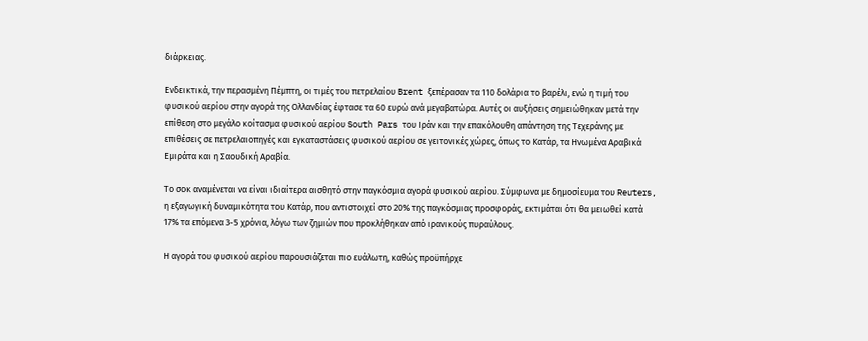διάρκειας.

Ενδεικτικά, την περασμένη Πέμπτη, οι τιμές του πετρελαίου Brent ξεπέρασαν τα 110 δολάρια το βαρέλι, ενώ η τιμή του φυσικού αερίου στην αγορά της Ολλανδίας έφτασε τα 60 ευρώ ανά μεγαβατώρα. Αυτές οι αυξήσεις σημειώθηκαν μετά την επίθεση στο μεγάλο κοίτασμα φυσικού αερίου South Pars του Ιράν και την επακόλουθη απάντηση της Τεχεράνης με επιθέσεις σε πετρελαιοπηγές και εγκαταστάσεις φυσικού αερίου σε γειτονικές χώρες, όπως το Κατάρ, τα Ηνωμένα Αραβικά Εμιράτα και η Σαουδική Αραβία.

Το σοκ αναμένεται να είναι ιδιαίτερα αισθητό στην παγκόσμια αγορά φυσικού αερίου. Σύμφωνα με δημοσίευμα του Reuters, η εξαγωγική δυναμικότητα του Κατάρ, που αντιστοιχεί στο 20% της παγκόσμιας προσφοράς, εκτιμάται ότι θα μειωθεί κατά 17% τα επόμενα 3-5 χρόνια, λόγω των ζημιών που προκλήθηκαν από ιρανικούς πυραύλους.

Η αγορά του φυσικού αερίου παρουσιάζεται πιο ευάλωτη, καθώς προϋπήρχε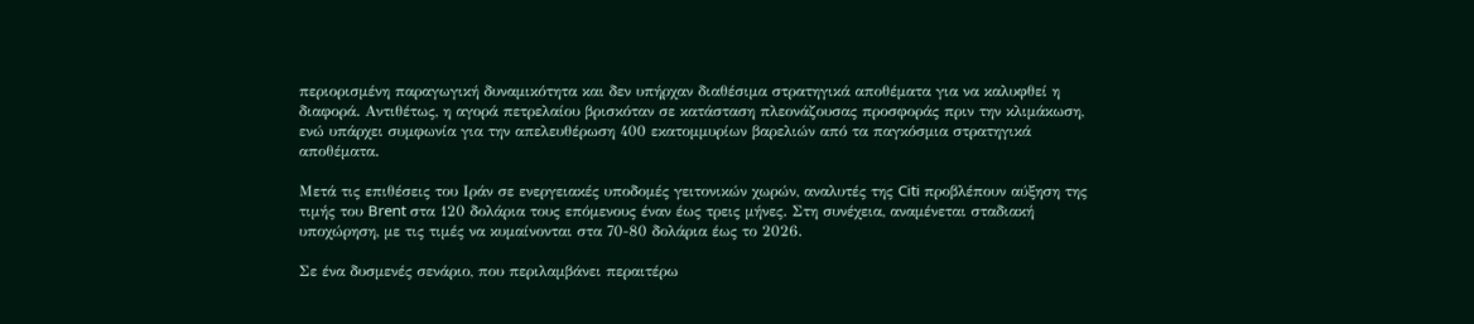περιορισμένη παραγωγική δυναμικότητα και δεν υπήρχαν διαθέσιμα στρατηγικά αποθέματα για να καλυφθεί η διαφορά. Αντιθέτως, η αγορά πετρελαίου βρισκόταν σε κατάσταση πλεονάζουσας προσφοράς πριν την κλιμάκωση, ενώ υπάρχει συμφωνία για την απελευθέρωση 400 εκατομμυρίων βαρελιών από τα παγκόσμια στρατηγικά αποθέματα.

Μετά τις επιθέσεις του Ιράν σε ενεργειακές υποδομές γειτονικών χωρών, αναλυτές της Citi προβλέπουν αύξηση της τιμής του Brent στα 120 δολάρια τους επόμενους έναν έως τρεις μήνες. Στη συνέχεια, αναμένεται σταδιακή υποχώρηση, με τις τιμές να κυμαίνονται στα 70-80 δολάρια έως το 2026.

Σε ένα δυσμενές σενάριο, που περιλαμβάνει περαιτέρω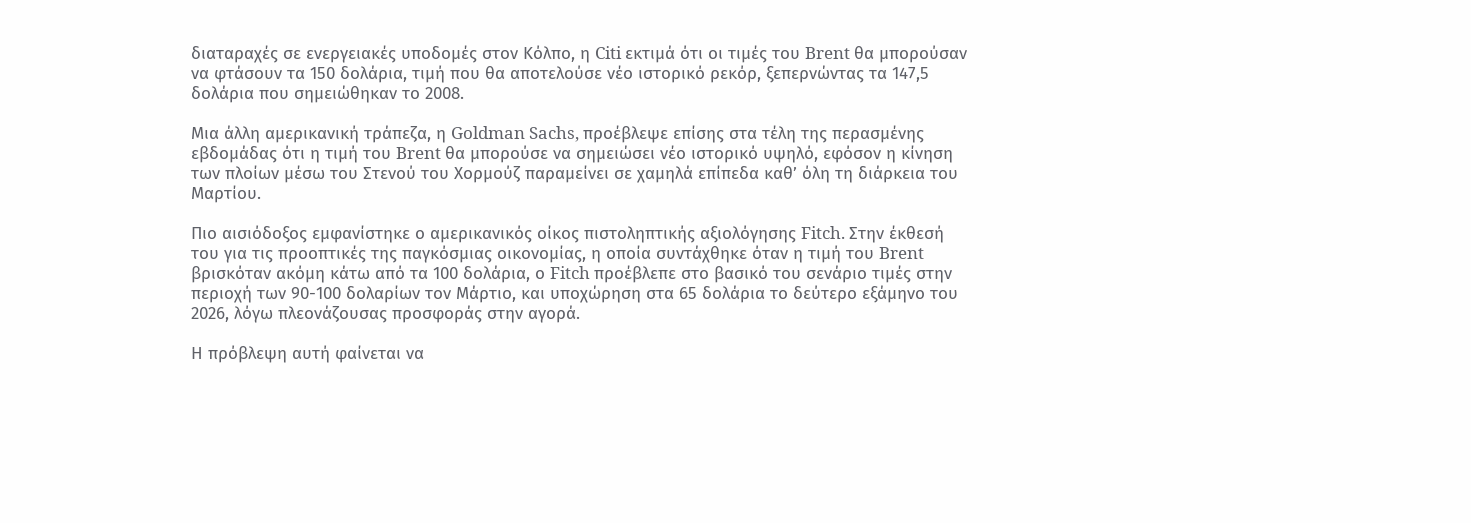διαταραχές σε ενεργειακές υποδομές στον Κόλπο, η Citi εκτιμά ότι οι τιμές του Brent θα μπορούσαν να φτάσουν τα 150 δολάρια, τιμή που θα αποτελούσε νέο ιστορικό ρεκόρ, ξεπερνώντας τα 147,5 δολάρια που σημειώθηκαν το 2008.

Μια άλλη αμερικανική τράπεζα, η Goldman Sachs, προέβλεψε επίσης στα τέλη της περασμένης εβδομάδας ότι η τιμή του Brent θα μπορούσε να σημειώσει νέο ιστορικό υψηλό, εφόσον η κίνηση των πλοίων μέσω του Στενού του Χορμούζ παραμείνει σε χαμηλά επίπεδα καθ’ όλη τη διάρκεια του Μαρτίου.

Πιο αισιόδοξος εμφανίστηκε ο αμερικανικός οίκος πιστοληπτικής αξιολόγησης Fitch. Στην έκθεσή του για τις προοπτικές της παγκόσμιας οικονομίας, η οποία συντάχθηκε όταν η τιμή του Brent βρισκόταν ακόμη κάτω από τα 100 δολάρια, ο Fitch προέβλεπε στο βασικό του σενάριο τιμές στην περιοχή των 90-100 δολαρίων τον Μάρτιο, και υποχώρηση στα 65 δολάρια το δεύτερο εξάμηνο του 2026, λόγω πλεονάζουσας προσφοράς στην αγορά.

Η πρόβλεψη αυτή φαίνεται να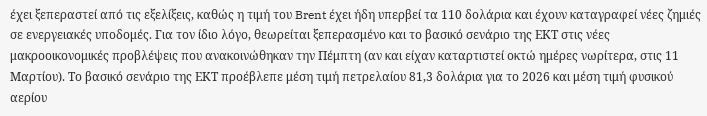έχει ξεπεραστεί από τις εξελίξεις, καθώς η τιμή του Brent έχει ήδη υπερβεί τα 110 δολάρια και έχουν καταγραφεί νέες ζημιές σε ενεργειακές υποδομές. Για τον ίδιο λόγο, θεωρείται ξεπερασμένο και το βασικό σενάριο της ΕΚΤ στις νέες μακροοικονομικές προβλέψεις που ανακοινώθηκαν την Πέμπτη (αν και είχαν καταρτιστεί οκτώ ημέρες νωρίτερα, στις 11 Μαρτίου). Το βασικό σενάριο της ΕΚΤ προέβλεπε μέση τιμή πετρελαίου 81,3 δολάρια για το 2026 και μέση τιμή φυσικού αερίου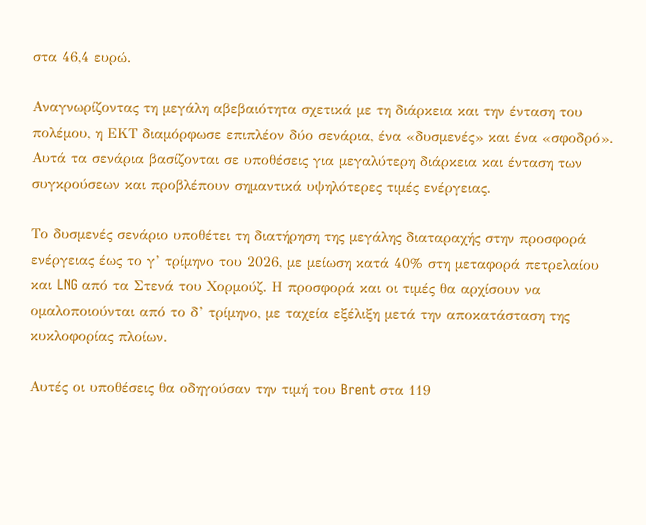στα 46,4 ευρώ.

Αναγνωρίζοντας τη μεγάλη αβεβαιότητα σχετικά με τη διάρκεια και την ένταση του πολέμου, η ΕΚΤ διαμόρφωσε επιπλέον δύο σενάρια, ένα «δυσμενές» και ένα «σφοδρό». Αυτά τα σενάρια βασίζονται σε υποθέσεις για μεγαλύτερη διάρκεια και ένταση των συγκρούσεων και προβλέπουν σημαντικά υψηλότερες τιμές ενέργειας.

Το δυσμενές σενάριο υποθέτει τη διατήρηση της μεγάλης διαταραχής στην προσφορά ενέργειας έως το γ’ τρίμηνο του 2026, με μείωση κατά 40% στη μεταφορά πετρελαίου και LNG από τα Στενά του Χορμούζ. Η προσφορά και οι τιμές θα αρχίσουν να ομαλοποιούνται από το δ’ τρίμηνο, με ταχεία εξέλιξη μετά την αποκατάσταση της κυκλοφορίας πλοίων.

Αυτές οι υποθέσεις θα οδηγούσαν την τιμή του Brent στα 119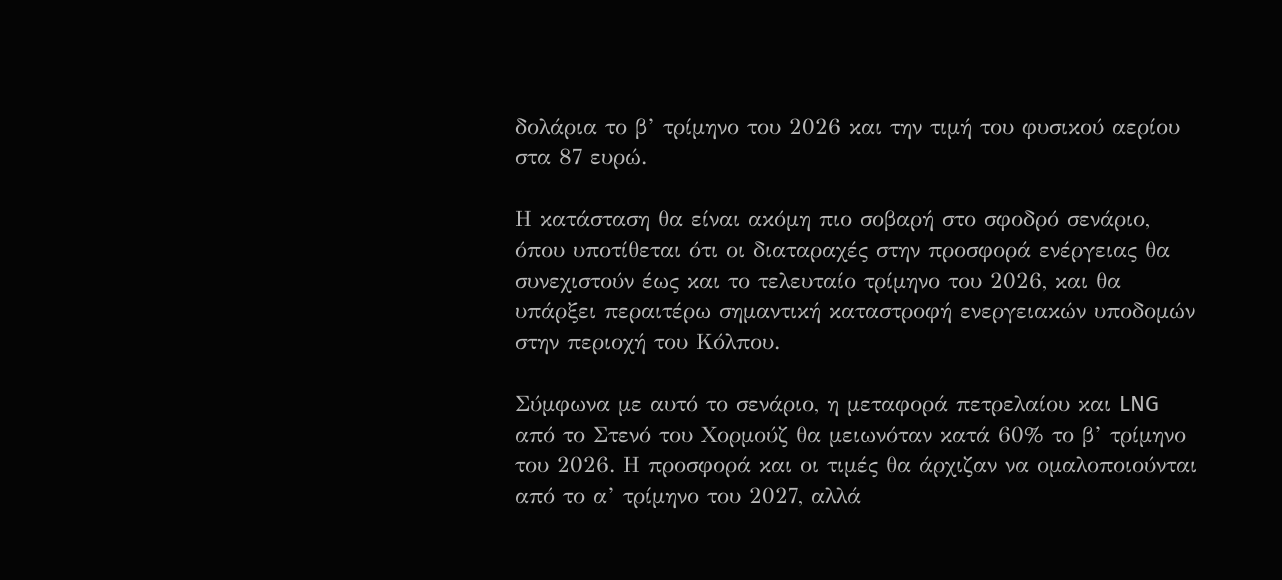δολάρια το β’ τρίμηνο του 2026 και την τιμή του φυσικού αερίου στα 87 ευρώ.

Η κατάσταση θα είναι ακόμη πιο σοβαρή στο σφοδρό σενάριο, όπου υποτίθεται ότι οι διαταραχές στην προσφορά ενέργειας θα συνεχιστούν έως και το τελευταίο τρίμηνο του 2026, και θα υπάρξει περαιτέρω σημαντική καταστροφή ενεργειακών υποδομών στην περιοχή του Κόλπου.

Σύμφωνα με αυτό το σενάριο, η μεταφορά πετρελαίου και LNG από το Στενό του Χορμούζ θα μειωνόταν κατά 60% το β’ τρίμηνο του 2026. Η προσφορά και οι τιμές θα άρχιζαν να ομαλοποιούνται από το α’ τρίμηνο του 2027, αλλά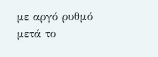με αργό ρυθμό μετά το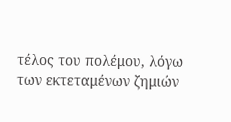τέλος του πολέμου, λόγω των εκτεταμένων ζημιών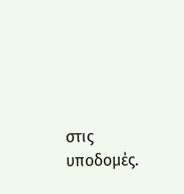στις υποδομές.